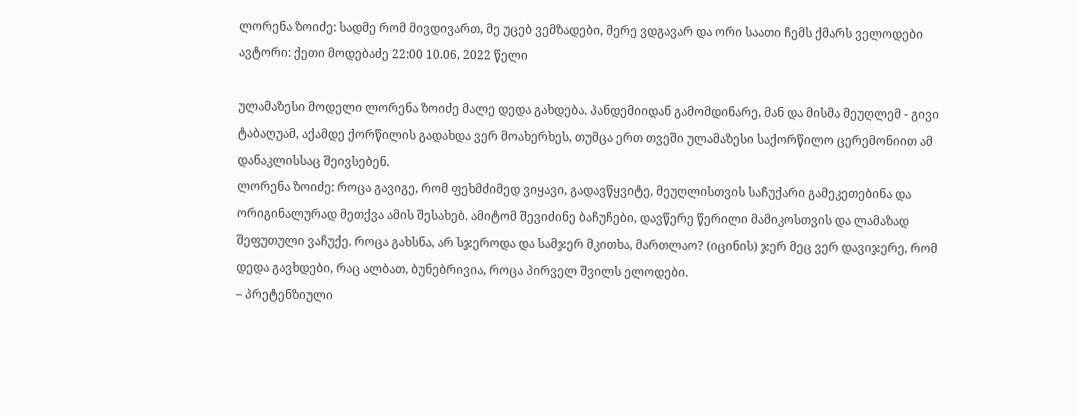ლორენა ზოიძე: სადმე რომ მივდივართ, მე უცებ ვემზადები, მერე ვდგავარ და ორი საათი ჩემს ქმარს ველოდები
ავტორი: ქეთი მოდებაძე 22:00 10.06, 2022 წელი

ულამაზესი მოდელი ლორენა ზოიძე მალე დედა გახდება. პანდემიიდან გამომდინარე, მან და მისმა მეუღლემ - გივი ტაბაღუამ, აქამდე ქორწილის გადახდა ვერ მოახერხეს, თუმცა ერთ თვეში ულამაზესი საქორწილო ცერემონიით ამ დანაკლისსაც შეივსებენ.
ლორენა ზოიძე: როცა გავიგე, რომ ფეხმძიმედ ვიყავი, გადავწყვიტე, მეუღლისთვის საჩუქარი გამეკეთებინა და ორიგინალურად მეთქვა ამის შესახებ. ამიტომ შევიძინე ბაჩუჩები, დავწერე წერილი მამიკოსთვის და ლამაზად შეფუთული ვაჩუქე. როცა გახსნა, არ სჯეროდა და სამჯერ მკითხა, მართლაო? (იცინის) ჯერ მეც ვერ დავიჯერე, რომ დედა გავხდები, რაც ალბათ, ბუნებრივია, როცა პირველ შვილს ელოდები.
– პრეტენზიული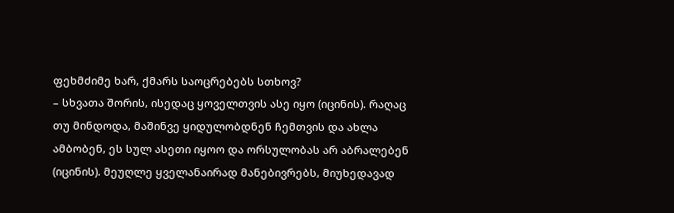ფეხმძიმე ხარ, ქმარს საოცრებებს სთხოვ?
– სხვათა შორის, ისედაც ყოველთვის ასე იყო (იცინის). რაღაც თუ მინდოდა, მაშინვე ყიდულობდნენ ჩემთვის და ახლა ამბობენ, ეს სულ ასეთი იყოო და ორსულობას არ აბრალებენ (იცინის). მეუღლე ყველანაირად მანებივრებს, მიუხედავად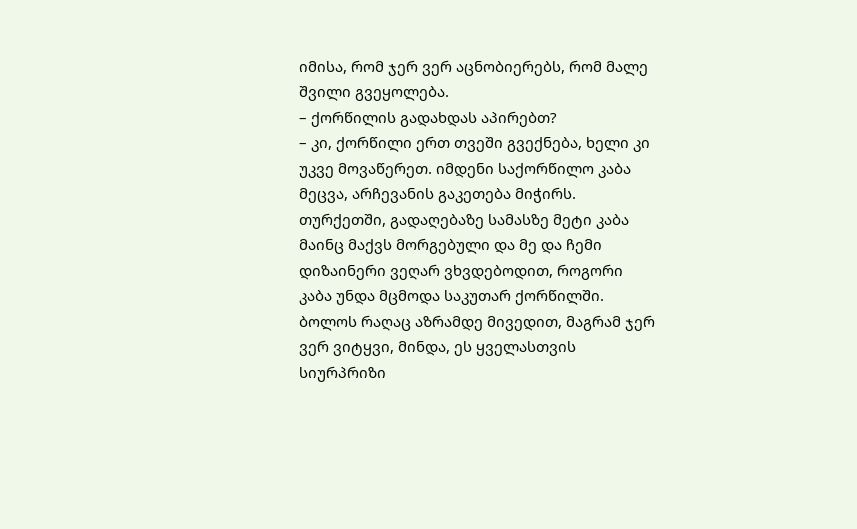იმისა, რომ ჯერ ვერ აცნობიერებს, რომ მალე შვილი გვეყოლება.
– ქორწილის გადახდას აპირებთ?
– კი, ქორწილი ერთ თვეში გვექნება, ხელი კი უკვე მოვაწერეთ. იმდენი საქორწილო კაბა მეცვა, არჩევანის გაკეთება მიჭირს. თურქეთში, გადაღებაზე სამასზე მეტი კაბა მაინც მაქვს მორგებული და მე და ჩემი დიზაინერი ვეღარ ვხვდებოდით, როგორი კაბა უნდა მცმოდა საკუთარ ქორწილში. ბოლოს რაღაც აზრამდე მივედით, მაგრამ ჯერ ვერ ვიტყვი, მინდა, ეს ყველასთვის სიურპრიზი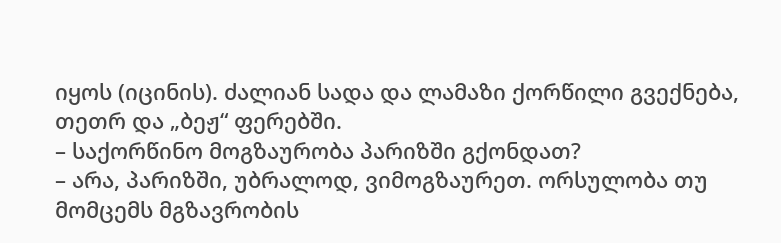იყოს (იცინის). ძალიან სადა და ლამაზი ქორწილი გვექნება, თეთრ და „ბეჟ“ ფერებში.
– საქორწინო მოგზაურობა პარიზში გქონდათ?
– არა, პარიზში, უბრალოდ, ვიმოგზაურეთ. ორსულობა თუ მომცემს მგზავრობის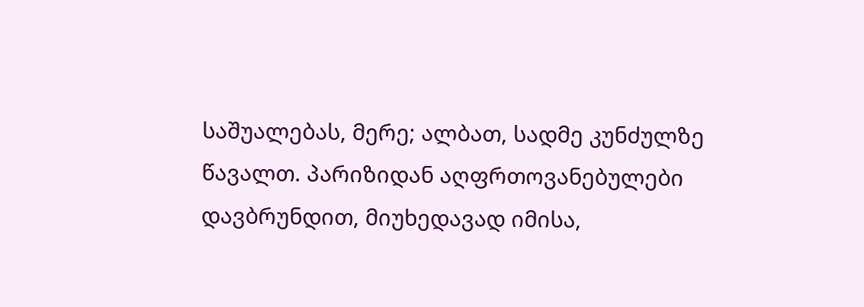საშუალებას, მერე; ალბათ, სადმე კუნძულზე წავალთ. პარიზიდან აღფრთოვანებულები დავბრუნდით, მიუხედავად იმისა,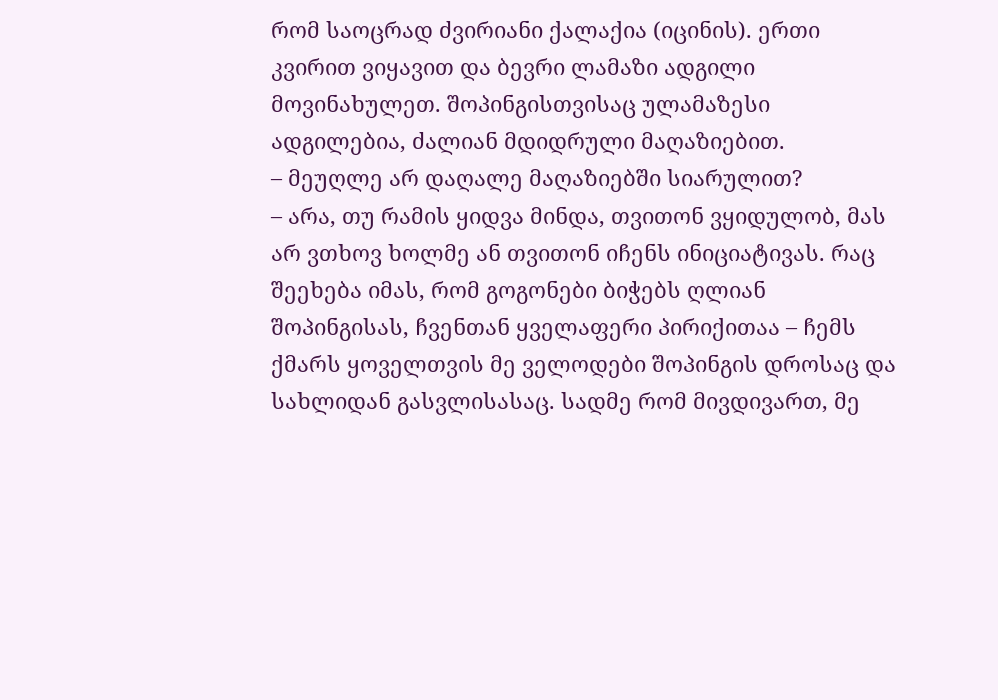რომ საოცრად ძვირიანი ქალაქია (იცინის). ერთი კვირით ვიყავით და ბევრი ლამაზი ადგილი მოვინახულეთ. შოპინგისთვისაც ულამაზესი ადგილებია, ძალიან მდიდრული მაღაზიებით.
– მეუღლე არ დაღალე მაღაზიებში სიარულით?
– არა, თუ რამის ყიდვა მინდა, თვითონ ვყიდულობ, მას არ ვთხოვ ხოლმე ან თვითონ იჩენს ინიციატივას. რაც შეეხება იმას, რომ გოგონები ბიჭებს ღლიან შოპინგისას, ჩვენთან ყველაფერი პირიქითაა – ჩემს ქმარს ყოველთვის მე ველოდები შოპინგის დროსაც და სახლიდან გასვლისასაც. სადმე რომ მივდივართ, მე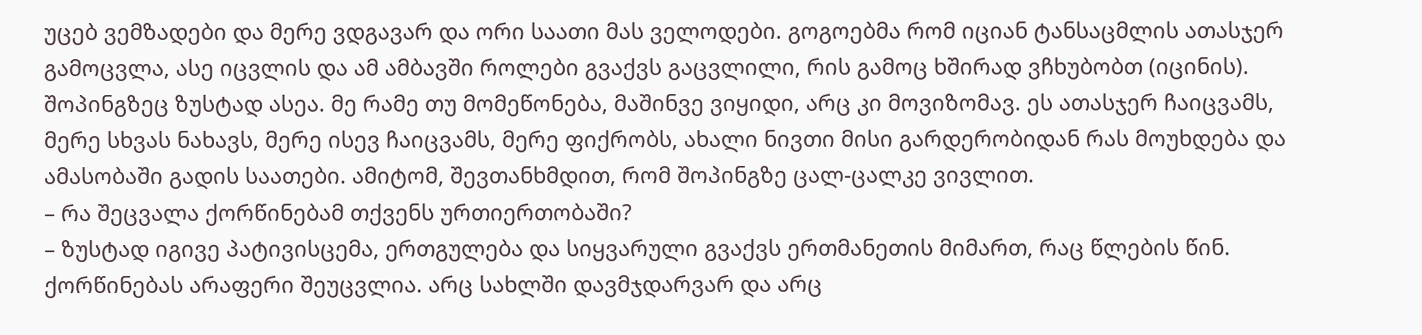უცებ ვემზადები და მერე ვდგავარ და ორი საათი მას ველოდები. გოგოებმა რომ იციან ტანსაცმლის ათასჯერ გამოცვლა, ასე იცვლის და ამ ამბავში როლები გვაქვს გაცვლილი, რის გამოც ხშირად ვჩხუბობთ (იცინის). შოპინგზეც ზუსტად ასეა. მე რამე თუ მომეწონება, მაშინვე ვიყიდი, არც კი მოვიზომავ. ეს ათასჯერ ჩაიცვამს, მერე სხვას ნახავს, მერე ისევ ჩაიცვამს, მერე ფიქრობს, ახალი ნივთი მისი გარდერობიდან რას მოუხდება და ამასობაში გადის საათები. ამიტომ, შევთანხმდით, რომ შოპინგზე ცალ-ცალკე ვივლით.
– რა შეცვალა ქორწინებამ თქვენს ურთიერთობაში?
– ზუსტად იგივე პატივისცემა, ერთგულება და სიყვარული გვაქვს ერთმანეთის მიმართ, რაც წლების წინ. ქორწინებას არაფერი შეუცვლია. არც სახლში დავმჯდარვარ და არც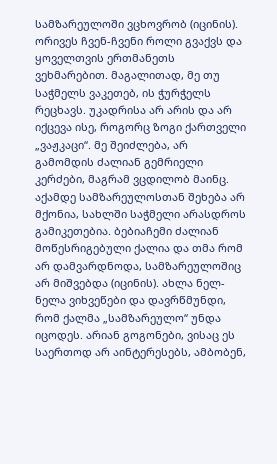სამზარეულოში ვცხოვრობ (იცინის). ორივეს ჩვენ-ჩვენი როლი გვაქვს და ყოველთვის ერთმანეთს ვეხმარებით. მაგალითად, მე თუ საჭმელს ვაკეთებ, ის ჭურჭელს რეცხავს. უკადრისა არ არის და არ იქცევა ისე, როგორც ზოგი ქართველი „ვაჟკაცი“. მე შეიძლება, არ გამომდის ძალიან გემრიელი კერძები, მაგრამ ვცდილობ მაინც. აქამდე სამზარეულოსთან შეხება არ მქონია, სახლში საჭმელი არასდროს გამიკეთებია. ბებიაჩემი ძალიან მოწესრიგებული ქალია და თმა რომ არ დამვარდნოდა, სამზარეულოშიც არ მიშვებდა (იცინის). ახლა ნელ-ნელა ვიხვეწები და დავრწმუნდი, რომ ქალმა „სამზარეულო“ უნდა იცოდეს. არიან გოგონები, ვისაც ეს საერთოდ არ აინტერესებს, ამბობენ,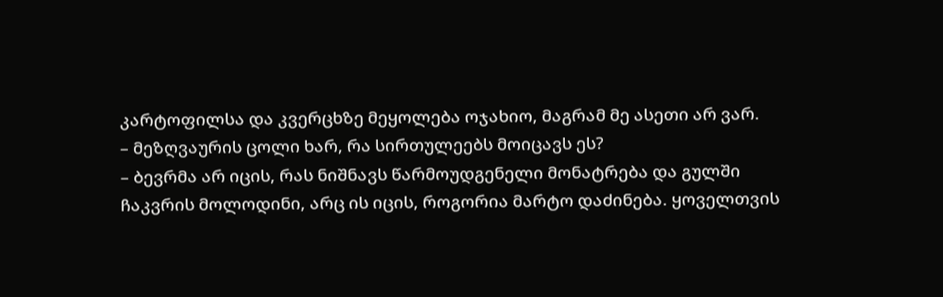კარტოფილსა და კვერცხზე მეყოლება ოჯახიო, მაგრამ მე ასეთი არ ვარ.
– მეზღვაურის ცოლი ხარ, რა სირთულეებს მოიცავს ეს?
– ბევრმა არ იცის, რას ნიშნავს წარმოუდგენელი მონატრება და გულში ჩაკვრის მოლოდინი, არც ის იცის, როგორია მარტო დაძინება. ყოველთვის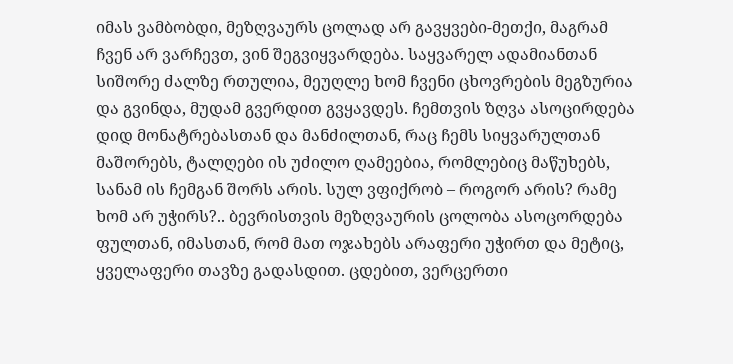იმას ვამბობდი, მეზღვაურს ცოლად არ გავყვები-მეთქი, მაგრამ ჩვენ არ ვარჩევთ, ვინ შეგვიყვარდება. საყვარელ ადამიანთან სიშორე ძალზე რთულია, მეუღლე ხომ ჩვენი ცხოვრების მეგზურია და გვინდა, მუდამ გვერდით გვყავდეს. ჩემთვის ზღვა ასოცირდება დიდ მონატრებასთან და მანძილთან, რაც ჩემს სიყვარულთან მაშორებს, ტალღები ის უძილო ღამეებია, რომლებიც მაწუხებს, სანამ ის ჩემგან შორს არის. სულ ვფიქრობ – როგორ არის? რამე ხომ არ უჭირს?.. ბევრისთვის მეზღვაურის ცოლობა ასოცორდება ფულთან, იმასთან, რომ მათ ოჯახებს არაფერი უჭირთ და მეტიც, ყველაფერი თავზე გადასდით. ცდებით, ვერცერთი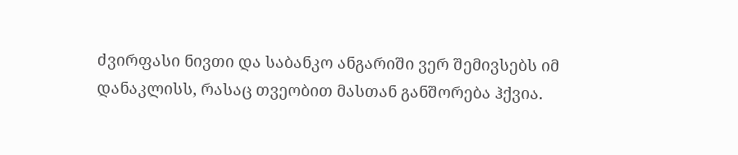ძვირფასი ნივთი და საბანკო ანგარიში ვერ შემივსებს იმ დანაკლისს, რასაც თვეობით მასთან განშორება ჰქვია.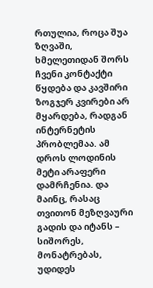რთულია, როცა შუა ზღვაში, ხმელეთიდან შორს ჩვენი კონტაქტი წყდება და კავშირი ზოგჯერ კვირები არ მყარდება, რადგან ინტერნეტის პრობლემაა. ამ დროს ლოდინის მეტი არაფერი დამრჩენია. და მაინც, რასაც თვითონ მეზღვაური გადის და იტანს – სიშორეს, მონატრებას, უდიდეს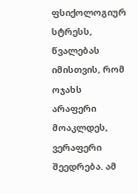ფსიქოლოგიურ სტრესს, წვალებას იმისთვის, რომ ოჯახს არაფერი მოაკლდეს, ვერაფერი შეედრება. ამ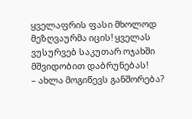ყველაფრის ფასი მხოლოდ მეზღვაურმა იცის! ყველას ვუსურვებ საკუთარ ოჯახში მშვიდობით დაბრუნებას!
– ახლა მოგიწევს განშორება?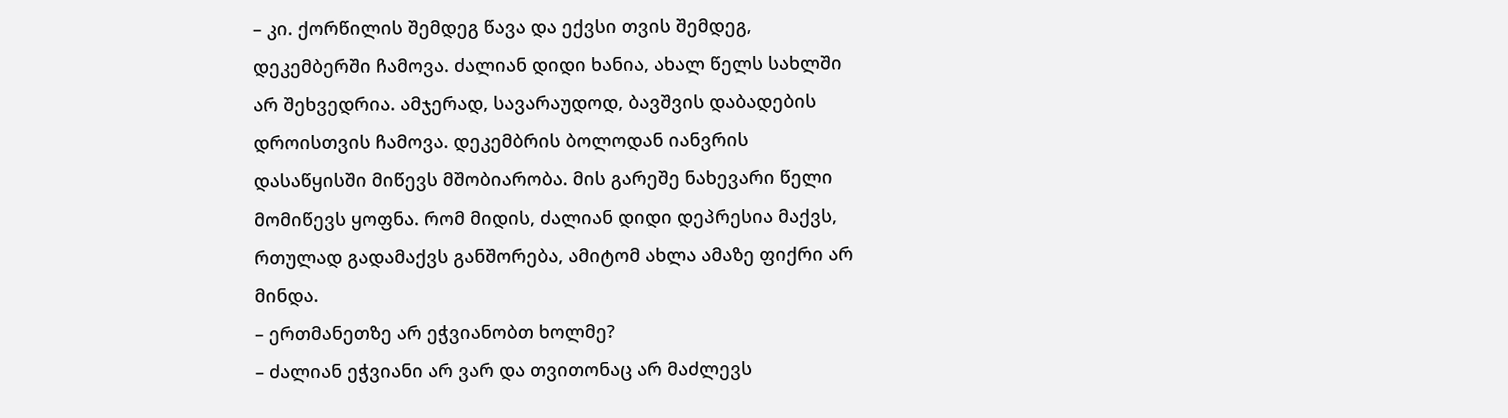– კი. ქორწილის შემდეგ წავა და ექვსი თვის შემდეგ, დეკემბერში ჩამოვა. ძალიან დიდი ხანია, ახალ წელს სახლში არ შეხვედრია. ამჯერად, სავარაუდოდ, ბავშვის დაბადების დროისთვის ჩამოვა. დეკემბრის ბოლოდან იანვრის დასაწყისში მიწევს მშობიარობა. მის გარეშე ნახევარი წელი მომიწევს ყოფნა. რომ მიდის, ძალიან დიდი დეპრესია მაქვს, რთულად გადამაქვს განშორება, ამიტომ ახლა ამაზე ფიქრი არ მინდა.
– ერთმანეთზე არ ეჭვიანობთ ხოლმე?
– ძალიან ეჭვიანი არ ვარ და თვითონაც არ მაძლევს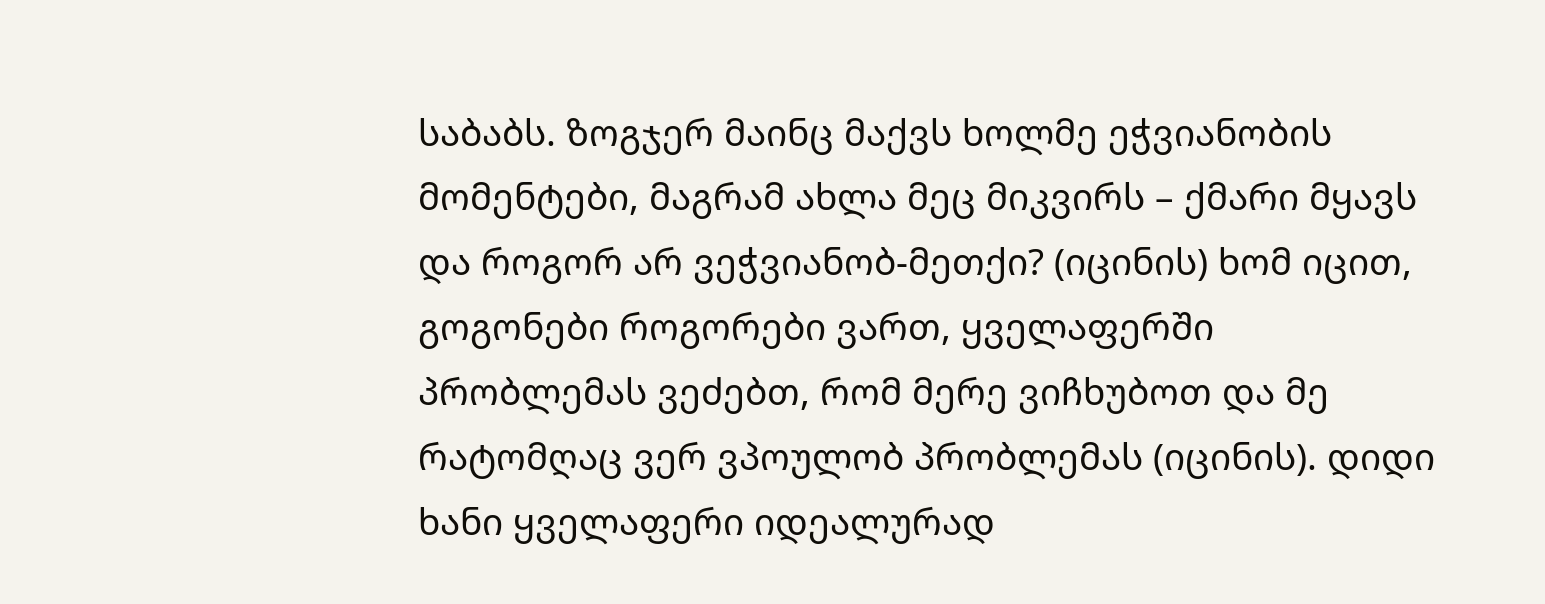საბაბს. ზოგჯერ მაინც მაქვს ხოლმე ეჭვიანობის მომენტები, მაგრამ ახლა მეც მიკვირს – ქმარი მყავს და როგორ არ ვეჭვიანობ-მეთქი? (იცინის) ხომ იცით, გოგონები როგორები ვართ, ყველაფერში პრობლემას ვეძებთ, რომ მერე ვიჩხუბოთ და მე რატომღაც ვერ ვპოულობ პრობლემას (იცინის). დიდი ხანი ყველაფერი იდეალურად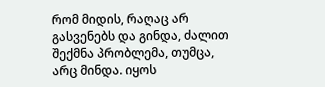რომ მიდის, რაღაც არ გასვენებს და გინდა, ძალით შექმნა პრობლემა, თუმცა, არც მინდა. იყოს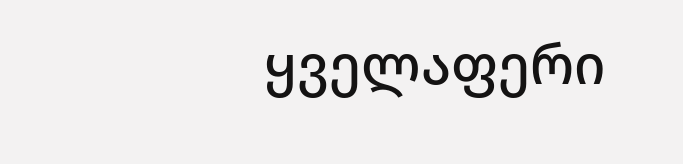ყველაფერი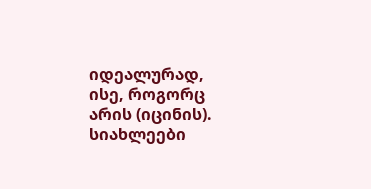იდეალურად, ისე, როგორც არის (იცინის).
სიახლეები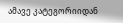ამავე კატეგორიიდან